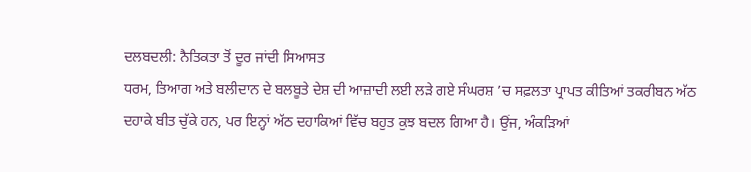ਦਲਬਦਲੀ: ਨੈਤਿਕਤਾ ਤੋਂ ਦੂਰ ਜਾਂਦੀ ਸਿਆਸਤ
ਧਰਮ, ਤਿਆਗ ਅਤੇ ਬਲੀਦਾਨ ਦੇ ਬਲਬੂਤੇ ਦੇਸ਼ ਦੀ ਆਜ਼ਾਦੀ ਲਈ ਲੜੇ ਗਏ ਸੰਘਰਸ਼ ’ਚ ਸਫ਼ਲਤਾ ਪ੍ਰਾਪਤ ਕੀਤਿਆਂ ਤਕਰੀਬਨ ਅੱਠ ਦਹਾਕੇ ਬੀਤ ਚੁੱਕੇ ਹਨ, ਪਰ ਇਨ੍ਹਾਂ ਅੱਠ ਦਹਾਕਿਆਂ ਵਿੱਚ ਬਹੁਤ ਕੁਝ ਬਦਲ ਗਿਆ ਹੈ। ਉਂਜ, ਅੰਕੜਿਆਂ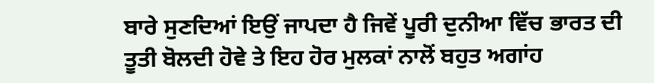ਬਾਰੇ ਸੁਣਦਿਆਂ ਇਉਂ ਜਾਪਦਾ ਹੈ ਜਿਵੇਂ ਪੂਰੀ ਦੁਨੀਆ ਵਿੱਚ ਭਾਰਤ ਦੀ ਤੂਤੀ ਬੋਲਦੀ ਹੋਵੇ ਤੇ ਇਹ ਹੋਰ ਮੁਲਕਾਂ ਨਾਲੋਂ ਬਹੁਤ ਅਗਾਂਹ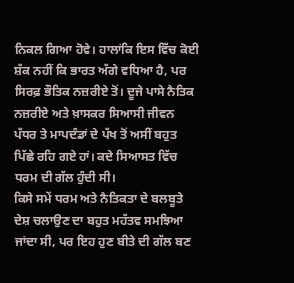ਨਿਕਲ ਗਿਆ ਹੋਵੇ। ਹਾਲਾਂਕਿ ਇਸ ਵਿੱਚ ਕੋਈ ਸ਼ੱਕ ਨਹੀਂ ਕਿ ਭਾਰਤ ਅੱਗੇ ਵਧਿਆ ਹੈ, ਪਰ ਸਿਰਫ਼ ਭੌਤਿਕ ਨਜ਼ਰੀਏ ਤੋਂ। ਦੂਜੇ ਪਾਸੇ ਨੈਤਿਕ ਨਜ਼ਰੀਏ ਅਤੇ ਖ਼ਾਸਕਰ ਸਿਆਸੀ ਜੀਵਨ ਪੱਧਰ ਤੇ ਮਾਪਦੰਡਾਂ ਦੇ ਪੱਖ ਤੋਂ ਅਸੀਂ ਬਹੁਤ ਪਿੱਛੇ ਰਹਿ ਗਏ ਹਾਂ। ਕਦੇ ਸਿਆਸਤ ਵਿੱਚ ਧਰਮ ਦੀ ਗੱਲ ਹੁੰਦੀ ਸੀ।
ਕਿਸੇ ਸਮੇਂ ਧਰਮ ਅਤੇ ਨੈਤਿਕਤਾ ਦੇ ਬਲਬੂਤੇ ਦੇਸ਼ ਚਲਾਉਣ ਦਾ ਬਹੁਤ ਮਹੱਤਵ ਸਮਝਿਆ ਜਾਂਦਾ ਸੀ, ਪਰ ਇਹ ਹੁਣ ਬੀਤੇ ਦੀ ਗੱਲ ਬਣ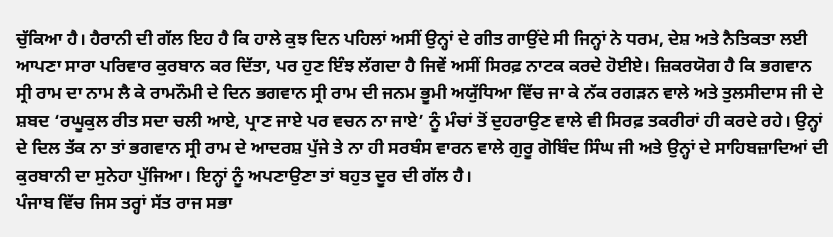ਚੁੱਕਿਆ ਹੈ। ਹੈਰਾਨੀ ਦੀ ਗੱਲ ਇਹ ਹੈ ਕਿ ਹਾਲੇ ਕੁਝ ਦਿਨ ਪਹਿਲਾਂ ਅਸੀਂ ਉਨ੍ਹਾਂ ਦੇ ਗੀਤ ਗਾਉਂਦੇ ਸੀ ਜਿਨ੍ਹਾਂ ਨੇ ਧਰਮ, ਦੇਸ਼ ਅਤੇ ਨੈਤਿਕਤਾ ਲਈ ਆਪਣਾ ਸਾਰਾ ਪਰਿਵਾਰ ਕੁਰਬਾਨ ਕਰ ਦਿੱਤਾ, ਪਰ ਹੁਣ ਇੰਝ ਲੱਗਦਾ ਹੈ ਜਿਵੇਂ ਅਸੀਂ ਸਿਰਫ਼ ਨਾਟਕ ਕਰਦੇ ਹੋਈਏ। ਜ਼ਿਕਰਯੋਗ ਹੈ ਕਿ ਭਗਵਾਨ ਸ੍ਰੀ ਰਾਮ ਦਾ ਨਾਮ ਲੈ ਕੇ ਰਾਮਨੌਮੀ ਦੇ ਦਿਨ ਭਗਵਾਨ ਸ੍ਰੀ ਰਾਮ ਦੀ ਜਨਮ ਭੂਮੀ ਅਯੁੱਧਿਆ ਵਿੱਚ ਜਾ ਕੇ ਨੱਕ ਰਗੜਨ ਵਾਲੇ ਅਤੇ ਤੁਲਸੀਦਾਸ ਜੀ ਦੇ ਸ਼ਬਦ ‘ਰਘੂਕੁਲ ਰੀਤ ਸਦਾ ਚਲੀ ਆਏ, ਪ੍ਰਾਣ ਜਾਏ ਪਰ ਵਚਨ ਨਾ ਜਾਏ’ ਨੂੰ ਮੰਚਾਂ ਤੋਂ ਦੁਹਰਾਉਣ ਵਾਲੇ ਵੀ ਸਿਰਫ਼ ਤਕਰੀਰਾਂ ਹੀ ਕਰਦੇ ਰਹੇ। ਉਨ੍ਹਾਂ ਦੇ ਦਿਲ ਤੱਕ ਨਾ ਤਾਂ ਭਗਵਾਨ ਸ੍ਰੀ ਰਾਮ ਦੇ ਆਦਰਸ਼ ਪੁੱਜੇ ਤੇ ਨਾ ਹੀ ਸਰਬੰਸ ਵਾਰਨ ਵਾਲੇ ਗੁਰੂ ਗੋਬਿੰਦ ਸਿੰਘ ਜੀ ਅਤੇ ਉਨ੍ਹਾਂ ਦੇ ਸਾਹਿਬਜ਼ਾਦਿਆਂ ਦੀ ਕੁਰਬਾਨੀ ਦਾ ਸੁਨੇਹਾ ਪੁੱਜਿਆ। ਇਨ੍ਹਾਂ ਨੂੰ ਅਪਣਾਉਣਾ ਤਾਂ ਬਹੁਤ ਦੂਰ ਦੀ ਗੱਲ ਹੈ।
ਪੰਜਾਬ ਵਿੱਚ ਜਿਸ ਤਰ੍ਹਾਂ ਸੱਤ ਰਾਜ ਸਭਾ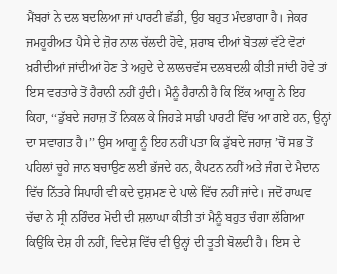ਮੈਂਬਰਾਂ ਨੇ ਦਲ ਬਦਲਿਆ ਜਾਂ ਪਾਰਟੀ ਛੱਡੀ, ਉਹ ਬਹੁਤ ਮੰਦਭਾਗਾ ਹੈ। ਜੇਕਰ ਜਮਹੂਰੀਅਤ ਪੈਸੇ ਦੇ ਜ਼ੋਰ ਨਾਲ ਚੱਲਦੀ ਹੋਵੇ, ਸ਼ਰਾਬ ਦੀਆਂ ਬੋਤਲਾਂ ਵੱਟੇ ਵੋਟਾਂ ਖ਼ਰੀਦੀਆਂ ਜਾਂਦੀਆਂ ਹੋਣ ਤੇ ਅਹੁਦੇ ਦੇ ਲਾਲਚਵੱਸ ਦਲਬਦਲੀ ਕੀਤੀ ਜਾਂਦੀ ਹੋਵੇ ਤਾਂ ਇਸ ਵਰਤਾਰੇ ਤੋਂ ਹੈਰਾਨੀ ਨਹੀਂ ਹੁੰਦੀ। ਮੈਨੂੰ ਹੈਰਾਨੀ ਹੈ ਕਿ ਇੱਕ ਆਗੂ ਨੇ ਇਹ ਕਿਹਾ, ‘‘ਡੁੱਬਦੇ ਜਹਾਜ਼ ਤੋਂ ਨਿਕਲ ਕੇ ਜਿਹੜੇ ਸਾਡੀ ਪਾਰਟੀ ਵਿੱਚ ਆ ਗਏ ਹਨ, ਉਨ੍ਹਾਂ ਦਾ ਸਵਾਗਤ ਹੈ।’’ ਉਸ ਆਗੂ ਨੂੰ ਇਹ ਨਹੀਂ ਪਤਾ ਕਿ ਡੁੱਬਦੇ ਜਹਾਜ਼ ’ਚੋਂ ਸਭ ਤੋਂ ਪਹਿਲਾਂ ਚੂਹੇ ਜਾਨ ਬਚਾਉਣ ਲਈ ਭੱਜਦੇ ਹਨ, ਕੈਪਟਨ ਨਹੀਂ ਅਤੇ ਜੰਗ ਦੇ ਮੈਦਾਨ ਵਿੱਚ ਨਿੱਤਰੇ ਸਿਪਾਹੀ ਵੀ ਕਦੇ ਦੁਸ਼ਮਣ ਦੇ ਪਾਲੇ ਵਿੱਚ ਨਹੀਂ ਜਾਂਦੇ। ਜਦੋਂ ਰਾਘਵ ਚੱਢਾ ਨੇ ਸ੍ਰੀ ਨਰਿੰਦਰ ਮੋਦੀ ਦੀ ਸ਼ਲਾਘਾ ਕੀਤੀ ਤਾਂ ਮੈਨੂੰ ਬਹੁਤ ਚੰਗਾ ਲੱਗਿਆ ਕਿਉਂਕਿ ਦੇਸ਼ ਹੀ ਨਹੀਂ, ਵਿਦੇਸ਼ ਵਿੱਚ ਵੀ ਉਨ੍ਹਾਂ ਦੀ ਤੂਤੀ ਬੋਲਦੀ ਹੈ। ਇਸ ਦੇ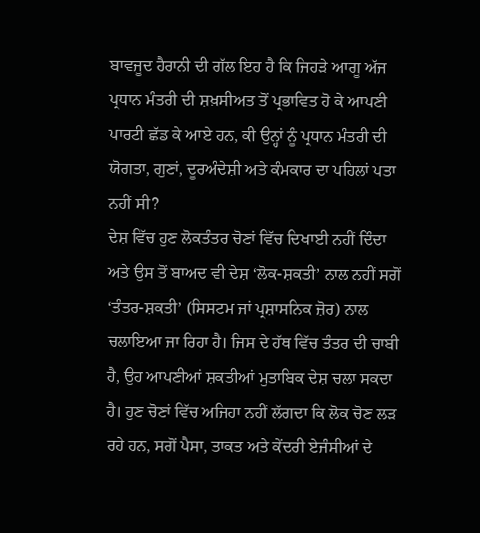ਬਾਵਜੂਦ ਹੈਰਾਨੀ ਦੀ ਗੱਲ ਇਹ ਹੈ ਕਿ ਜਿਹੜੇ ਆਗੂ ਅੱਜ ਪ੍ਰਧਾਨ ਮੰਤਰੀ ਦੀ ਸ਼ਖ਼ਸੀਅਤ ਤੋਂ ਪ੍ਰਭਾਵਿਤ ਹੋ ਕੇ ਆਪਣੀ ਪਾਰਟੀ ਛੱਡ ਕੇ ਆਏ ਹਨ, ਕੀ ਉਨ੍ਹਾਂ ਨੂੰ ਪ੍ਰਧਾਨ ਮੰਤਰੀ ਦੀ ਯੋਗਤਾ, ਗੁਣਾਂ, ਦੂਰਅੰਦੇਸ਼ੀ ਅਤੇ ਕੰਮਕਾਰ ਦਾ ਪਹਿਲਾਂ ਪਤਾ ਨਹੀਂ ਸੀ?
ਦੇਸ਼ ਵਿੱਚ ਹੁਣ ਲੋਕਤੰਤਰ ਚੋਣਾਂ ਵਿੱਚ ਦਿਖਾਈ ਨਹੀਂ ਦਿੰਦਾ ਅਤੇ ਉਸ ਤੋਂ ਬਾਅਦ ਵੀ ਦੇਸ਼ ‘ਲੋਕ-ਸ਼ਕਤੀ’ ਨਾਲ ਨਹੀਂ ਸਗੋਂ ‘ਤੰਤਰ-ਸ਼ਕਤੀ’ (ਸਿਸਟਮ ਜਾਂ ਪ੍ਰਸ਼ਾਸਨਿਕ ਜ਼ੋਰ) ਨਾਲ ਚਲਾਇਆ ਜਾ ਰਿਹਾ ਹੈ। ਜਿਸ ਦੇ ਹੱਥ ਵਿੱਚ ਤੰਤਰ ਦੀ ਚਾਬੀ ਹੈ, ਉਹ ਆਪਣੀਆਂ ਸ਼ਕਤੀਆਂ ਮੁਤਾਬਿਕ ਦੇਸ਼ ਚਲਾ ਸਕਦਾ ਹੈ। ਹੁਣ ਚੋਣਾਂ ਵਿੱਚ ਅਜਿਹਾ ਨਹੀਂ ਲੱਗਦਾ ਕਿ ਲੋਕ ਚੋਣ ਲੜ ਰਹੇ ਹਨ, ਸਗੋਂ ਪੈਸਾ, ਤਾਕਤ ਅਤੇ ਕੇਂਦਰੀ ਏਜੰਸੀਆਂ ਦੇ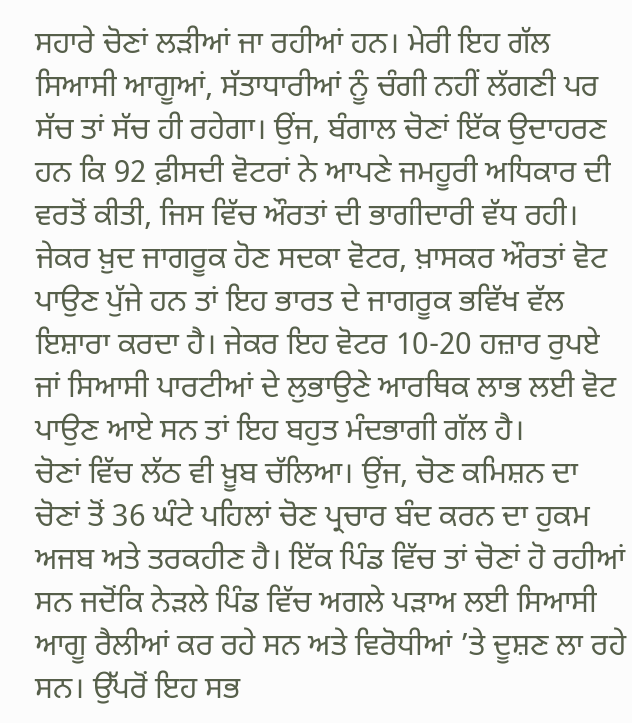ਸਹਾਰੇ ਚੋਣਾਂ ਲੜੀਆਂ ਜਾ ਰਹੀਆਂ ਹਨ। ਮੇਰੀ ਇਹ ਗੱਲ ਸਿਆਸੀ ਆਗੂਆਂ, ਸੱਤਾਧਾਰੀਆਂ ਨੂੰ ਚੰਗੀ ਨਹੀਂ ਲੱਗਣੀ ਪਰ ਸੱਚ ਤਾਂ ਸੱਚ ਹੀ ਰਹੇਗਾ। ਉਂਜ, ਬੰਗਾਲ ਚੋਣਾਂ ਇੱਕ ਉਦਾਹਰਣ ਹਨ ਕਿ 92 ਫ਼ੀਸਦੀ ਵੋਟਰਾਂ ਨੇ ਆਪਣੇ ਜਮਹੂਰੀ ਅਧਿਕਾਰ ਦੀ ਵਰਤੋਂ ਕੀਤੀ, ਜਿਸ ਵਿੱਚ ਔਰਤਾਂ ਦੀ ਭਾਗੀਦਾਰੀ ਵੱਧ ਰਹੀ। ਜੇਕਰ ਖ਼ੁਦ ਜਾਗਰੂਕ ਹੋਣ ਸਦਕਾ ਵੋਟਰ, ਖ਼ਾਸਕਰ ਔਰਤਾਂ ਵੋਟ ਪਾਉਣ ਪੁੱਜੇ ਹਨ ਤਾਂ ਇਹ ਭਾਰਤ ਦੇ ਜਾਗਰੂਕ ਭਵਿੱਖ ਵੱਲ ਇਸ਼ਾਰਾ ਕਰਦਾ ਹੈ। ਜੇਕਰ ਇਹ ਵੋਟਰ 10-20 ਹਜ਼ਾਰ ਰੁਪਏ ਜਾਂ ਸਿਆਸੀ ਪਾਰਟੀਆਂ ਦੇ ਲੁਭਾਉਣੇ ਆਰਥਿਕ ਲਾਭ ਲਈ ਵੋਟ ਪਾਉਣ ਆਏ ਸਨ ਤਾਂ ਇਹ ਬਹੁਤ ਮੰਦਭਾਗੀ ਗੱਲ ਹੈ।
ਚੋਣਾਂ ਵਿੱਚ ਲੱਠ ਵੀ ਖ਼ੂਬ ਚੱਲਿਆ। ਉਂਜ, ਚੋਣ ਕਮਿਸ਼ਨ ਦਾ ਚੋਣਾਂ ਤੋਂ 36 ਘੰਟੇ ਪਹਿਲਾਂ ਚੋਣ ਪ੍ਰਚਾਰ ਬੰਦ ਕਰਨ ਦਾ ਹੁਕਮ ਅਜਬ ਅਤੇ ਤਰਕਹੀਣ ਹੈ। ਇੱਕ ਪਿੰਡ ਵਿੱਚ ਤਾਂ ਚੋਣਾਂ ਹੋ ਰਹੀਆਂ ਸਨ ਜਦੋਂਕਿ ਨੇੜਲੇ ਪਿੰਡ ਵਿੱਚ ਅਗਲੇ ਪੜਾਅ ਲਈ ਸਿਆਸੀ ਆਗੂ ਰੈਲੀਆਂ ਕਰ ਰਹੇ ਸਨ ਅਤੇ ਵਿਰੋਧੀਆਂ ’ਤੇ ਦੂਸ਼ਣ ਲਾ ਰਹੇ ਸਨ। ਉੱਪਰੋਂ ਇਹ ਸਭ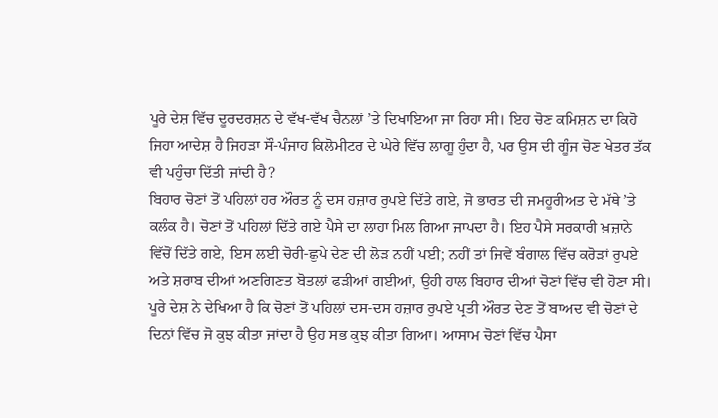ਪੂਰੇ ਦੇਸ਼ ਵਿੱਚ ਦੂਰਦਰਸ਼ਨ ਦੇ ਵੱਖ-ਵੱਖ ਚੈਨਲਾਂ ’ਤੇ ਦਿਖਾਇਆ ਜਾ ਰਿਹਾ ਸੀ। ਇਹ ਚੋਣ ਕਮਿਸ਼ਨ ਦਾ ਕਿਹੋ ਜਿਹਾ ਆਦੇਸ਼ ਹੈ ਜਿਹੜਾ ਸੌ-ਪੰਜਾਹ ਕਿਲੋਮੀਟਰ ਦੇ ਘੇਰੇ ਵਿੱਚ ਲਾਗੂ ਹੁੰਦਾ ਹੈ, ਪਰ ਉਸ ਦੀ ਗੂੰਜ ਚੋਣ ਖੇਤਰ ਤੱਕ ਵੀ ਪਹੁੰਚਾ ਦਿੱਤੀ ਜਾਂਦੀ ਹੈ?
ਬਿਹਾਰ ਚੋਣਾਂ ਤੋਂ ਪਹਿਲਾਂ ਹਰ ਔਰਤ ਨੂੰ ਦਸ ਹਜ਼ਾਰ ਰੁਪਏ ਦਿੱਤੇ ਗਏ, ਜੋ ਭਾਰਤ ਦੀ ਜਮਹੂਰੀਅਤ ਦੇ ਮੱਥੇ ’ਤੇ ਕਲੰਕ ਹੈ। ਚੋਣਾਂ ਤੋਂ ਪਹਿਲਾਂ ਦਿੱਤੇ ਗਏ ਪੈਸੇ ਦਾ ਲਾਹਾ ਮਿਲ ਗਿਆ ਜਾਪਦਾ ਹੈ। ਇਹ ਪੈਸੇ ਸਰਕਾਰੀ ਖ਼ਜ਼ਾਨੇ ਵਿੱਚੋਂ ਦਿੱਤੇ ਗਏ, ਇਸ ਲਈ ਚੋਰੀ-ਛੁਪੇ ਦੇਣ ਦੀ ਲੋੜ ਨਹੀਂ ਪਈ; ਨਹੀਂ ਤਾਂ ਜਿਵੇਂ ਬੰਗਾਲ ਵਿੱਚ ਕਰੋੜਾਂ ਰੁਪਏ ਅਤੇ ਸ਼ਰਾਬ ਦੀਆਂ ਅਣਗਿਣਤ ਬੋਤਲਾਂ ਫੜੀਆਂ ਗਈਆਂ, ਉਹੀ ਹਾਲ ਬਿਹਾਰ ਦੀਆਂ ਚੋਣਾਂ ਵਿੱਚ ਵੀ ਹੋਣਾ ਸੀ। ਪੂਰੇ ਦੇਸ਼ ਨੇ ਦੇਖਿਆ ਹੈ ਕਿ ਚੋਣਾਂ ਤੋਂ ਪਹਿਲਾਂ ਦਸ-ਦਸ ਹਜ਼ਾਰ ਰੁਪਏ ਪ੍ਰਤੀ ਔਰਤ ਦੇਣ ਤੋਂ ਬਾਅਦ ਵੀ ਚੋਣਾਂ ਦੇ ਦਿਨਾਂ ਵਿੱਚ ਜੋ ਕੁਝ ਕੀਤਾ ਜਾਂਦਾ ਹੈ ਉਹ ਸਭ ਕੁਝ ਕੀਤਾ ਗਿਆ। ਆਸਾਮ ਚੋਣਾਂ ਵਿੱਚ ਪੈਸਾ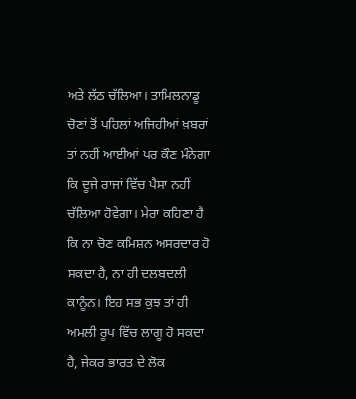ਅਤੇ ਲੱਠ ਚੱਲਿਆ। ਤਾਮਿਲਨਾਡੂ ਚੋਣਾਂ ਤੋਂ ਪਹਿਲਾਂ ਅਜਿਹੀਆਂ ਖ਼ਬਰਾਂ ਤਾਂ ਨਹੀਂ ਆਈਆਂ ਪਰ ਕੌਣ ਮੰਨੇਗਾ ਕਿ ਦੂਜੇ ਰਾਜਾਂ ਵਿੱਚ ਪੈਸਾ ਨਹੀਂ ਚੱਲਿਆ ਹੋਵੇਗਾ। ਮੇਰਾ ਕਹਿਣਾ ਹੈ ਕਿ ਨਾ ਚੋਣ ਕਮਿਸ਼ਨ ਅਸਰਦਾਰ ਹੋ ਸਕਦਾ ਹੈ, ਨਾ ਹੀ ਦਲਬਦਲੀ ਕਾਨੂੰਨ। ਇਹ ਸਭ ਕੁਝ ਤਾਂ ਹੀ ਅਮਲੀ ਰੂਪ ਵਿੱਚ ਲਾਗੂ ਹੋ ਸਕਦਾ ਹੈ, ਜੇਕਰ ਭਾਰਤ ਦੇ ਲੋਕ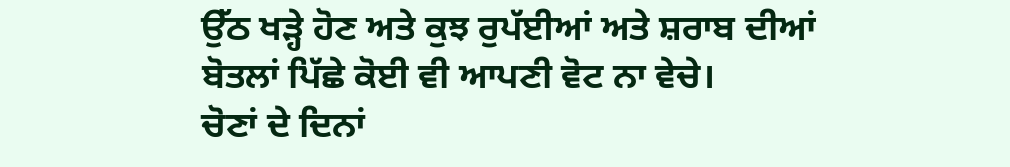ਉੱਠ ਖੜ੍ਹੇ ਹੋਣ ਅਤੇ ਕੁਝ ਰੁਪੱਈਆਂ ਅਤੇ ਸ਼ਰਾਬ ਦੀਆਂ ਬੋਤਲਾਂ ਪਿੱਛੇ ਕੋਈ ਵੀ ਆਪਣੀ ਵੋਟ ਨਾ ਵੇਚੇ।
ਚੋਣਾਂ ਦੇ ਦਿਨਾਂ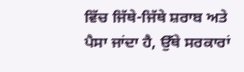ਵਿੱਚ ਜਿੱਥੇ-ਜਿੱਥੇ ਸ਼ਰਾਬ ਅਤੇ ਪੈਸਾ ਜਾਂਦਾ ਹੈ, ਉੱਥੇ ਸਰਕਾਰਾਂ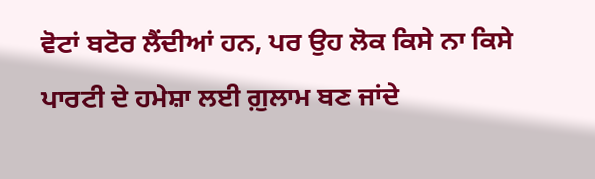ਵੋਟਾਂ ਬਟੋਰ ਲੈਂਦੀਆਂ ਹਨ, ਪਰ ਉਹ ਲੋਕ ਕਿਸੇ ਨਾ ਕਿਸੇ ਪਾਰਟੀ ਦੇ ਹਮੇਸ਼ਾ ਲਈ ਗ਼ੁਲਾਮ ਬਣ ਜਾਂਦੇ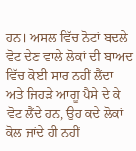ਹਨ। ਅਸਲ ਵਿੱਚ ਨੋਟਾਂ ਬਦਲੇ ਵੋਟ ਦੇਣ ਵਾਲੇ ਲੋਕਾਂ ਦੀ ਬਾਅਦ ਵਿੱਚ ਕੋਈ ਸਾਰ ਨਹੀਂ ਲੈਂਦਾ ਅਤੇ ਜਿਹੜੇ ਆਗੂ ਪੈਸੇ ਦੇ ਕੇ ਵੋਟ ਲੈਂਦੇ ਹਨ, ਉਹ ਕਦੇ ਲੋਕਾਂ ਕੋਲ ਜਾਂਦੇ ਹੀ ਨਹੀਂ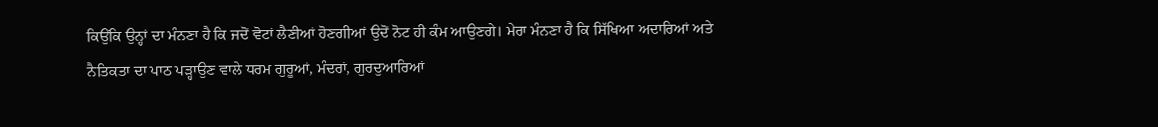ਕਿਉਂਕਿ ਉਨ੍ਹਾਂ ਦਾ ਮੰਨਣਾ ਹੈ ਕਿ ਜਦੋਂ ਵੋਟਾਂ ਲੈਣੀਆਂ ਹੋਣਗੀਆਂ ਉਦੋਂ ਨੋਟ ਹੀ ਕੰਮ ਆਉਣਗੇ। ਮੇਰਾ ਮੰਨਣਾ ਹੈ ਕਿ ਸਿੱਖਿਆ ਅਦਾਰਿਆਂ ਅਤੇ ਨੈਤਿਕਤਾ ਦਾ ਪਾਠ ਪੜ੍ਹਾਉਣ ਵਾਲੇ ਧਰਮ ਗੁਰੂਆਂ, ਮੰਦਰਾਂ, ਗੁਰਦੁਆਰਿਆਂ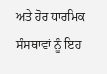ਅਤੇ ਹੋਰ ਧਾਰਮਿਕ ਸੰਸਥਾਵਾਂ ਨੂੰ ਇਹ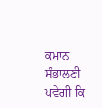ਕਮਾਨ ਸੰਭਾਲਣੀ ਪਵੇਗੀ ਕਿ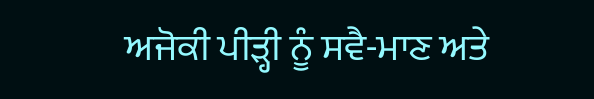ਅਜੋਕੀ ਪੀੜ੍ਹੀ ਨੂੰ ਸਵੈ-ਮਾਣ ਅਤੇ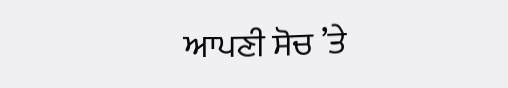ਆਪਣੀ ਸੋਚ ’ਤੇ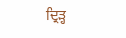ਦ੍ਰਿੜ੍ਹ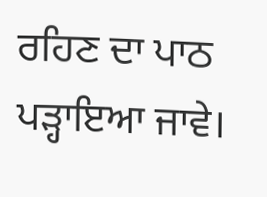ਰਹਿਣ ਦਾ ਪਾਠ ਪੜ੍ਹਾਇਆ ਜਾਵੇ।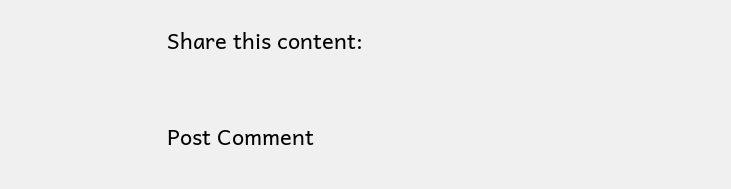Share this content:



Post Comment